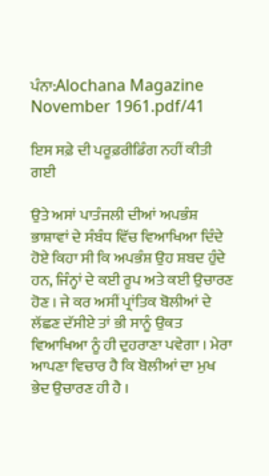ਪੰਨਾ:Alochana Magazine November 1961.pdf/41

ਇਸ ਸਫ਼ੇ ਦੀ ਪਰੂਫ਼ਰੀਡਿੰਗ ਨਹੀਂ ਕੀਤੀ ਗਈ

ਉਤੇ ਅਸਾਂ ਪਾਤੰਜਲੀ ਦੀਆਂ ਅਪਭੰਸ਼ ਭਾਸ਼ਾਵਾਂ ਦੇ ਸੰਬੰਧ ਵਿੱਚ ਵਿਆਖਿਆ ਦਿੰਦੇ ਹੋਏ ਕਿਹਾ ਸੀ ਕਿ ਅਪਭੰਸ਼ ਉਹ ਸ਼ਬਦ ਹੁੰਦੇ ਹਨ, ਜਿੰਨ੍ਹਾਂ ਦੇ ਕਈ ਰੂਪ ਅਤੇ ਕਈ ਉਚਾਰਣ ਹੋਣ । ਜੇ ਕਰ ਅਸੀਂ ਪ੍ਰਾਂਤਿਕ ਬੋਲੀਆਂ ਦੇ ਲੱਛਣ ਦੱਸੀਏ ਤਾਂ ਭੀ ਸਾਨੂੰ ਉਕਤ ਵਿਆਖਿਆ ਨੂੰ ਹੀ ਦੁਹਰਾਣਾ ਪਵੇਗਾ । ਮੇਰਾ ਆਪਣਾ ਵਿਚਾਰ ਹੈ ਕਿ ਬੋਲੀਆਂ ਦਾ ਮੁਖ ਭੇਦ ਉਚਾਰਣ ਹੀ ਹੈ ।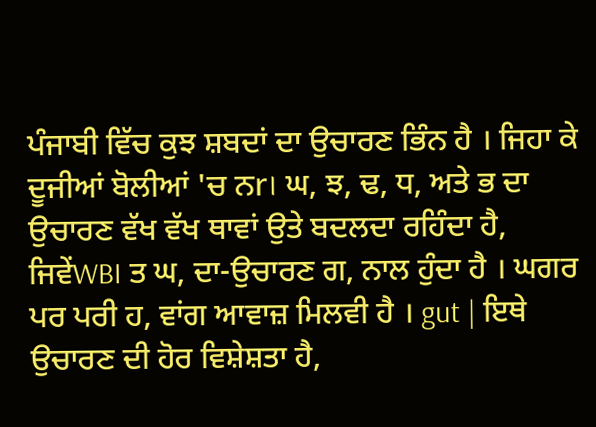ਪੰਜਾਬੀ ਵਿੱਚ ਕੁਝ ਸ਼ਬਦਾਂ ਦਾ ਉਚਾਰਣ ਭਿੰਨ ਹੈ । ਜਿਹਾ ਕੇ ਦੂਜੀਆਂ ਬੋਲੀਆਂ 'ਚ ਨr। ਘ, ਝ, ਢ, ਧ, ਅਤੇ ਭ ਦਾ ਉਚਾਰਣ ਵੱਖ ਵੱਖ ਥਾਵਾਂ ਉਤੇ ਬਦਲਦਾ ਰਹਿੰਦਾ ਹੈ, ਜਿਵੇਂWBI ਤ ਘ, ਦਾ-ਉਚਾਰਣ ਗ, ਨਾਲ ਹੁੰਦਾ ਹੈ । ਘਗਰ ਪਰ ਪਰੀ ਹ, ਵਾਂਗ ਆਵਾਜ਼ ਮਿਲਵੀ ਹੈ । gut | ਇਥੇ ਉਚਾਰਣ ਦੀ ਹੋਰ ਵਿਸ਼ੇਸ਼ਤਾ ਹੈ,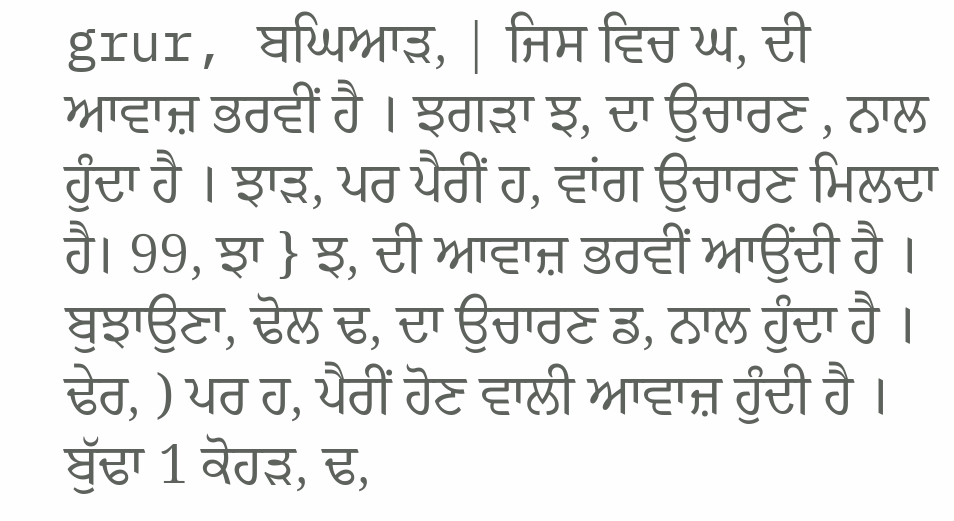grur, ਬਘਿਆੜ, | ਜਿਸ ਵਿਚ ਘ, ਦੀ ਆਵਾਜ਼ ਭਰਵੀਂ ਹੈ । ਝਗੜਾ ਝ, ਦਾ ਉਚਾਰਣ , ਨਾਲ ਹੁੰਦਾ ਹੈ । ਝਾੜ, ਪਰ ਪੈਰੀਂ ਹ, ਵਾਂਗ ਉਚਾਰਣ ਮਿਲਦਾ ਹੈ। 99, ਝਾ } ਝ, ਦੀ ਆਵਾਜ਼ ਭਰਵੀਂ ਆਉਂਦੀ ਹੈ । ਬੁਝਾਉਣਾ, ਢੋਲ ਢ, ਦਾ ਉਚਾਰਣ ਡ, ਨਾਲ ਹੁੰਦਾ ਹੈ । ਢੇਰ, ) ਪਰ ਹ, ਪੈਰੀਂ ਹੋਣ ਵਾਲੀ ਆਵਾਜ਼ ਹੁੰਦੀ ਹੈ । ਬੁੱਢਾ 1 ਕੋਹੜ, ਢ,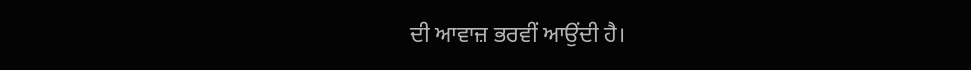ਦੀ ਆਵਾਜ਼ ਭਰਵੀਂ ਆਉਂਦੀ ਹੈ।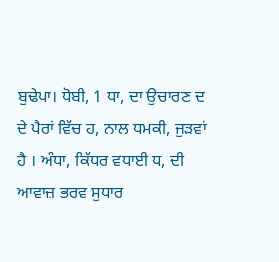ਬੁਢੇਪਾ। ਧੋਬੀ, 1 ਧਾ, ਦਾ ਉਚਾਰਣ ਦ ਦੇ ਪੈਰਾਂ ਵਿੱਚ ਹ, ਨਾਲ ਧਮਕੀ, ਜੁੜਵਾਂ ਹੈ । ਅੰਧਾ, ਕਿੱਧਰ ਵਧਾਈ ਧ, ਦੀ ਆਵਾਜ਼ ਭਰਵ ਸੁਧਾਰ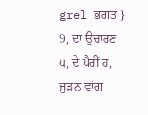grel ਭਗਤ } 9, ਦਾ ਉਚਾਰਣ ੫, ਦੇ ਪੈਰੀਂ ਹ, ਜੁੜਨ ਵਾਂਗ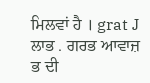ਮਿਲਵਾਂ ਹੈ । grat J ਲਾਭ . ਗਰਭ ਆਵਾਜ਼ ਭ ਦੀ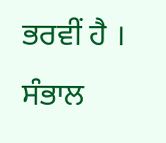ਭਰਵੀਂ ਹੈ । ਸੰਭਾਲ